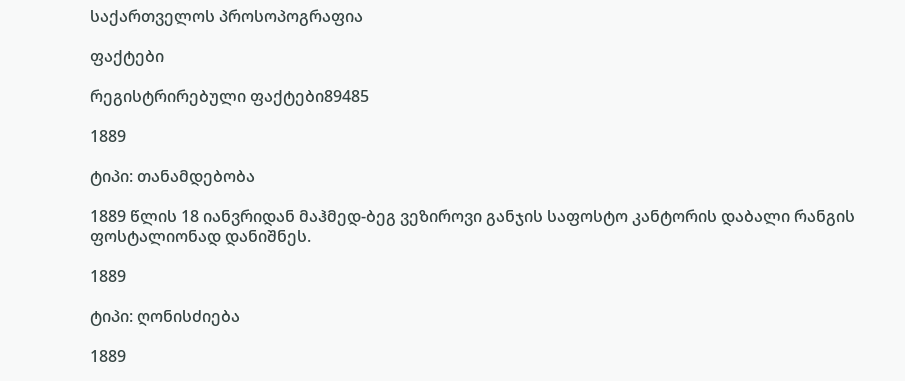საქართველოს პროსოპოგრაფია

ფაქტები

რეგისტრირებული ფაქტები89485

1889

ტიპი: თანამდებობა

1889 წლის 18 იანვრიდან მაჰმედ-ბეგ ვეზიროვი განჯის საფოსტო კანტორის დაბალი რანგის ფოსტალიონად დანიშნეს.

1889

ტიპი: ღონისძიება

1889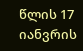წლის 17 იანვრის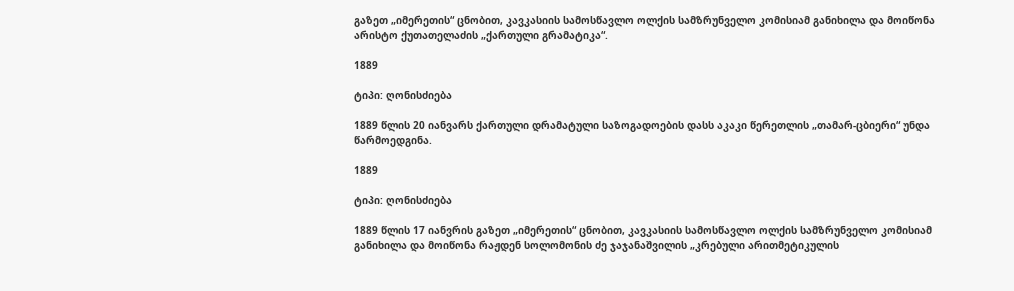გაზეთ „იმერეთის“ ცნობით, კავკასიის სამოსწავლო ოლქის სამზრუნველო კომისიამ განიხილა და მოიწონა არისტო ქუთათელაძის „ქართული გრამატიკა“.

1889

ტიპი: ღონისძიება

1889 წლის 20 იანვარს ქართული დრამატული საზოგადოების დასს აკაკი წერეთლის „თამარ-ცბიერი“ უნდა წარმოედგინა.

1889

ტიპი: ღონისძიება

1889 წლის 17 იანვრის გაზეთ „იმერეთის“ ცნობით, კავკასიის სამოსწავლო ოლქის სამზრუნველო კომისიამ განიხილა და მოიწონა რაჟდენ სოლომონის ძე ჯაჯანაშვილის „კრებული არითმეტიკულის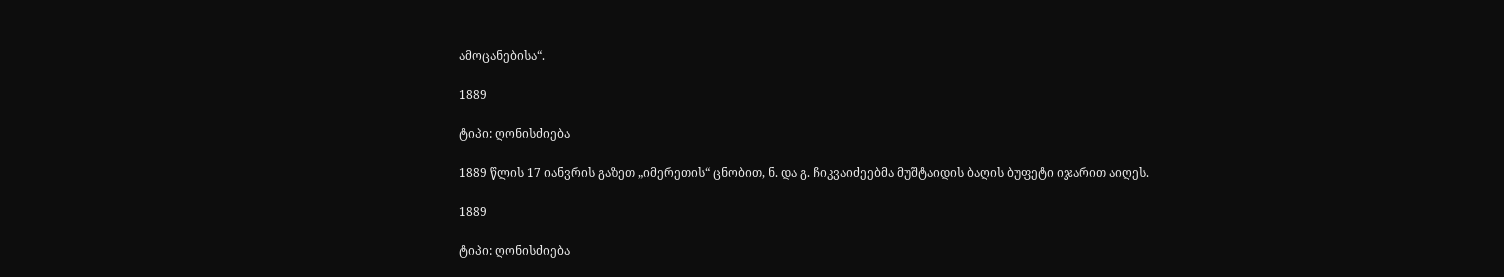ამოცანებისა“.

1889

ტიპი: ღონისძიება

1889 წლის 17 იანვრის გაზეთ „იმერეთის“ ცნობით, ნ. და გ. ჩიკვაიძეებმა მუშტაიდის ბაღის ბუფეტი იჯარით აიღეს.

1889

ტიპი: ღონისძიება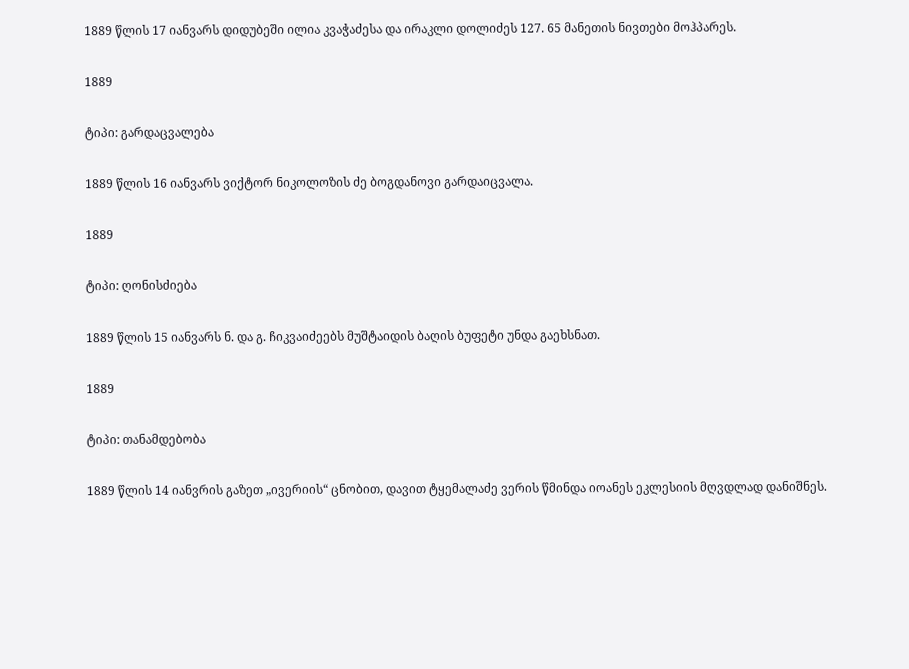1889 წლის 17 იანვარს დიდუბეში ილია კვაჭაძესა და ირაკლი დოლიძეს 127. 65 მანეთის ნივთები მოჰპარეს.

1889

ტიპი: გარდაცვალება

1889 წლის 16 იანვარს ვიქტორ ნიკოლოზის ძე ბოგდანოვი გარდაიცვალა.

1889

ტიპი: ღონისძიება

1889 წლის 15 იანვარს ნ. და გ. ჩიკვაიძეებს მუშტაიდის ბაღის ბუფეტი უნდა გაეხსნათ.

1889

ტიპი: თანამდებობა

1889 წლის 14 იანვრის გაზეთ „ივერიის“ ცნობით, დავით ტყემალაძე ვერის წმინდა იოანეს ეკლესიის მღვდლად დანიშნეს.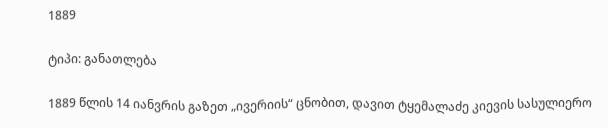1889

ტიპი: განათლება

1889 წლის 14 იანვრის გაზეთ „ივერიის“ ცნობით, დავით ტყემალაძე კიევის სასულიერო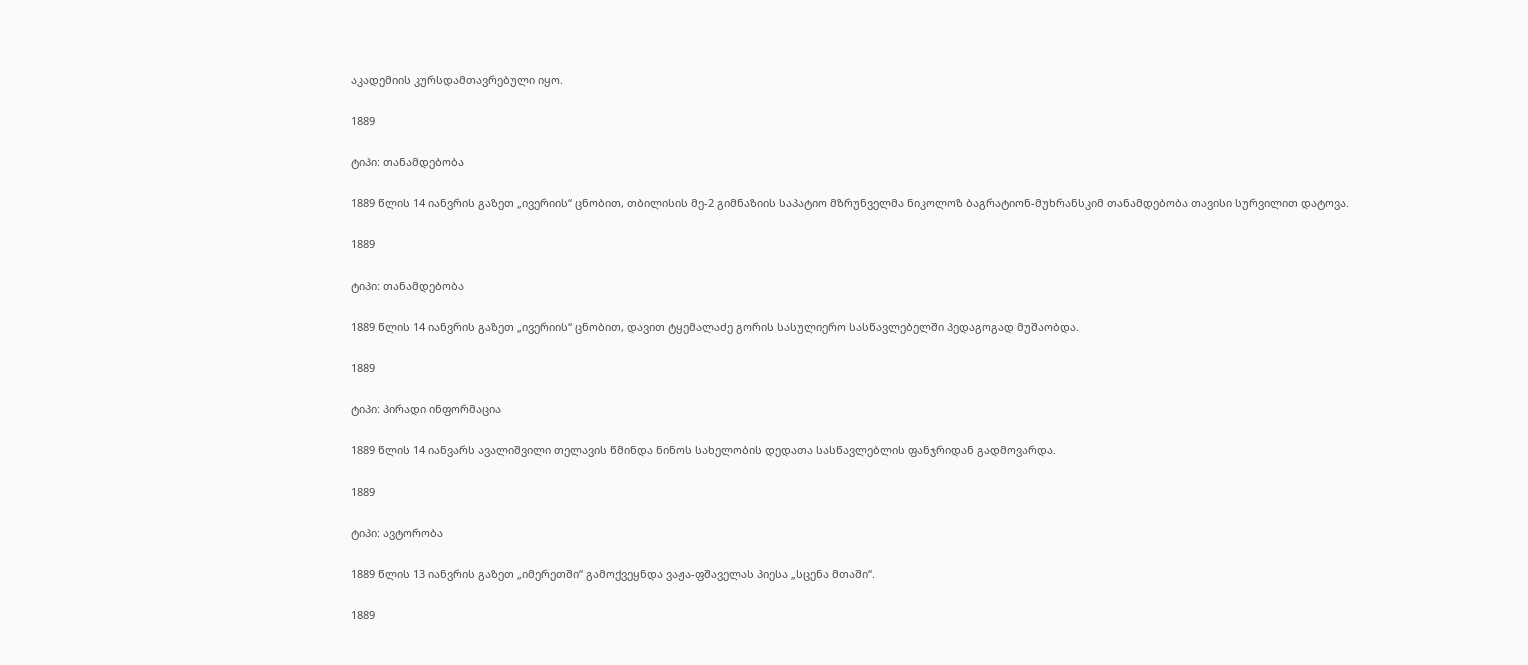აკადემიის კურსდამთავრებული იყო.

1889

ტიპი: თანამდებობა

1889 წლის 14 იანვრის გაზეთ „ივერიის“ ცნობით, თბილისის მე-2 გიმნაზიის საპატიო მზრუნველმა ნიკოლოზ ბაგრატიონ-მუხრანსკიმ თანამდებობა თავისი სურვილით დატოვა.

1889

ტიპი: თანამდებობა

1889 წლის 14 იანვრის გაზეთ „ივერიის“ ცნობით, დავით ტყემალაძე გორის სასულიერო სასწავლებელში პედაგოგად მუშაობდა.

1889

ტიპი: პირადი ინფორმაცია

1889 წლის 14 იანვარს ავალიშვილი თელავის წმინდა ნინოს სახელობის დედათა სასწავლებლის ფანჯრიდან გადმოვარდა.

1889

ტიპი: ავტორობა

1889 წლის 13 იანვრის გაზეთ „იმერეთში“ გამოქვეყნდა ვაჟა-ფშაველას პიესა „სცენა მთაში“.

1889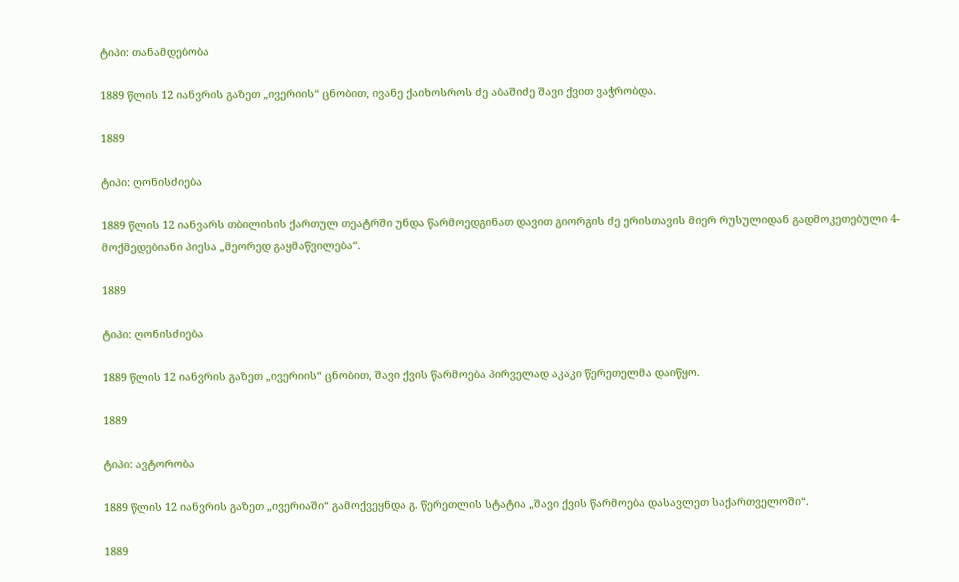ტიპი: თანამდებობა

1889 წლის 12 იანვრის გაზეთ „ივერიის“ ცნობით, ივანე ქაიხოსროს ძე აბაშიძე შავი ქვით ვაჭრობდა.

1889

ტიპი: ღონისძიება

1889 წლის 12 იანვარს თბილისის ქართულ თეატრში უნდა წარმოედგინათ დავით გიორგის ძე ერისთავის მიერ რუსულიდან გადმოკეთებული 4-მოქმედებიანი პიესა „მეორედ გაყმაწვილება“.

1889

ტიპი: ღონისძიება

1889 წლის 12 იანვრის გაზეთ „ივერიის“ ცნობით, შავი ქვის წარმოება პირველად აკაკი წერეთელმა დაიწყო.

1889

ტიპი: ავტორობა

1889 წლის 12 იანვრის გაზეთ „ივერიაში“ გამოქვეყნდა გ. წერეთლის სტატია „შავი ქვის წარმოება დასავლეთ საქართველოში“.

1889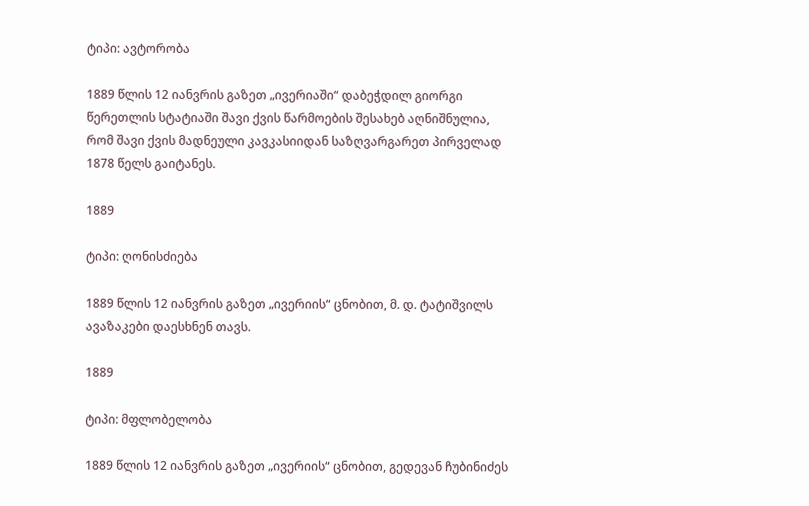ტიპი: ავტორობა

1889 წლის 12 იანვრის გაზეთ „ივერიაში“ დაბეჭდილ გიორგი წერეთლის სტატიაში შავი ქვის წარმოების შესახებ აღნიშნულია, რომ შავი ქვის მადნეული კავკასიიდან საზღვარგარეთ პირველად 1878 წელს გაიტანეს.

1889

ტიპი: ღონისძიება

1889 წლის 12 იანვრის გაზეთ „ივერიის“ ცნობით, მ. დ. ტატიშვილს ავაზაკები დაესხნენ თავს.

1889

ტიპი: მფლობელობა

1889 წლის 12 იანვრის გაზეთ „ივერიის“ ცნობით, გედევან ჩუბინიძეს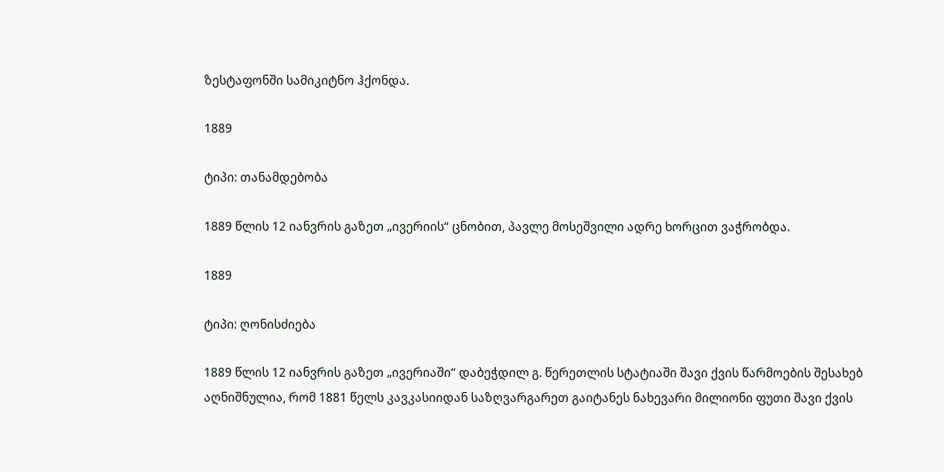ზესტაფონში სამიკიტნო ჰქონდა.

1889

ტიპი: თანამდებობა

1889 წლის 12 იანვრის გაზეთ „ივერიის“ ცნობით, პავლე მოსეშვილი ადრე ხორცით ვაჭრობდა.

1889

ტიპი: ღონისძიება

1889 წლის 12 იანვრის გაზეთ „ივერიაში“ დაბეჭდილ გ. წერეთლის სტატიაში შავი ქვის წარმოების შესახებ აღნიშნულია, რომ 1881 წელს კავკასიიდან საზღვარგარეთ გაიტანეს ნახევარი მილიონი ფუთი შავი ქვის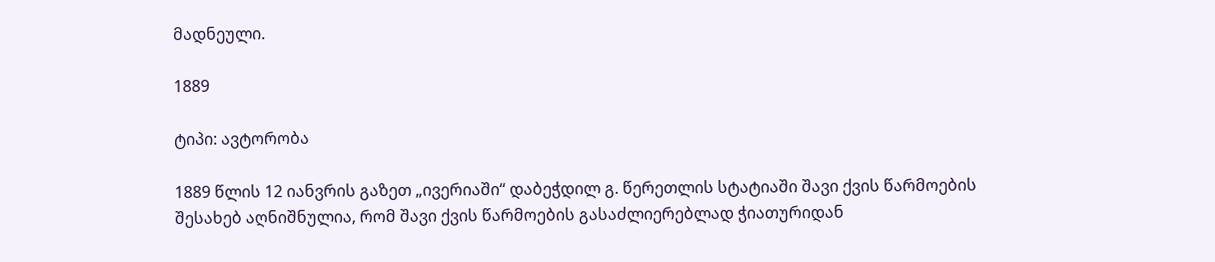მადნეული.

1889

ტიპი: ავტორობა

1889 წლის 12 იანვრის გაზეთ „ივერიაში“ დაბეჭდილ გ. წერეთლის სტატიაში შავი ქვის წარმოების შესახებ აღნიშნულია, რომ შავი ქვის წარმოების გასაძლიერებლად ჭიათურიდან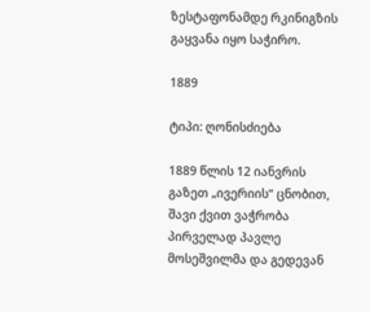ზესტაფონამდე რკინიგზის გაყვანა იყო საჭირო.

1889

ტიპი: ღონისძიება

1889 წლის 12 იანვრის გაზეთ „ივერიის“ ცნობით, შავი ქვით ვაჭრობა პირველად პავლე მოსეშვილმა და გედევან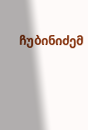ჩუბინიძემ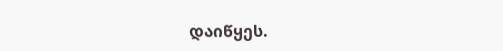დაიწყეს.